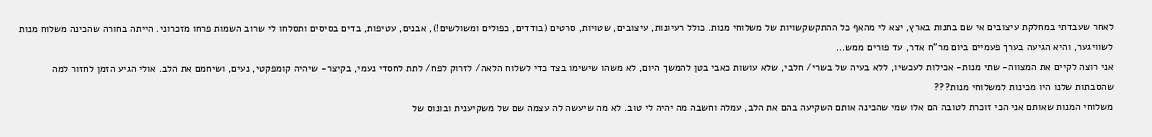לאחר שעבדתי במחלקת עיצובים אי שם בחנות בארץ, יצא לי מהאף כל ההתקשקשויות של משלוחי מנות. כולל רעיונות, עיצובים, שטויות, סרטים (בודדים, כפולים ומשולשים!), אבנים, עטיפות, בדים בסיסים ותסלחו לי שרוב השמות פרחו מזכרוני. הייתה בחורה שהכינה משלוח מנות לשוויגער, והיא הגיעה בערך פעמיים ביום מר"ח אדר, עד פורים ממש...
אני רוצה לקיים את המצווה- שתי מנות- אכילות לעכשיו, ללא בעיה של בשרי/ חלבי, שלא עושות כאבי בטן להמשך היום, לא משהו שישימו בצד כדי לשלוח הלאה/ לזרוק לפח/ לתת לחסדי נעמי, בקיצר- שיהיה קומפקטי, נעים, ושיחמם את הלב. אולי הגיע הזמן לחזור למה שהסבתות שלנו היו מכינות למשלוחי מנות???
משלוחי המנות שאותם אני הכי זוכרת לטובה הם אלו שמי שהכינה אותם השקיעה בהם את הלב, עמלה וחשבה מה יהיה לי טוב. לא מה שיעשה לה עצמה שם של משקיענית ובונוס של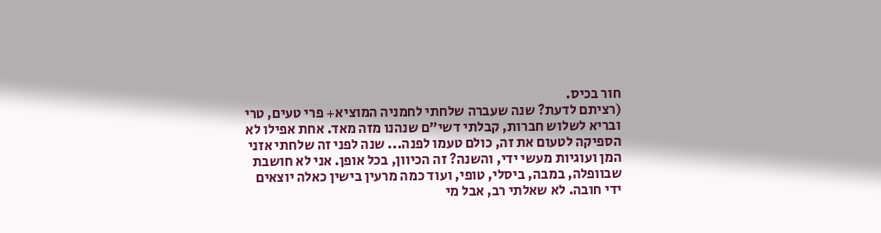חור בכיס.
(רציתם לדעת? שנה שעברה שלחתי לחמניה המוציא+ פרי טעים, טרי ובריא לשלוש חברות, קבלתי דשי"ם שנהנו מזה מאד. אחת אפילו לא הספיקה לטעום את זה, כולם טעמו לפנה... שנה לפני זה שלחתי אזני המן ועוגיות מעשי ידי, והשנה? זה הכיוון, בכל אופן. אני לא חושבת שבוופלה, במבה, ביסלי, טופי, ועוד כמה מרעין בישין כאלה יוצאים ידי חובה. לא שאלתי רב, אבל מי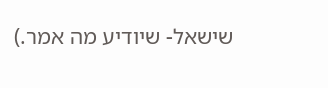שישאל- שיודיע מה אמר.)